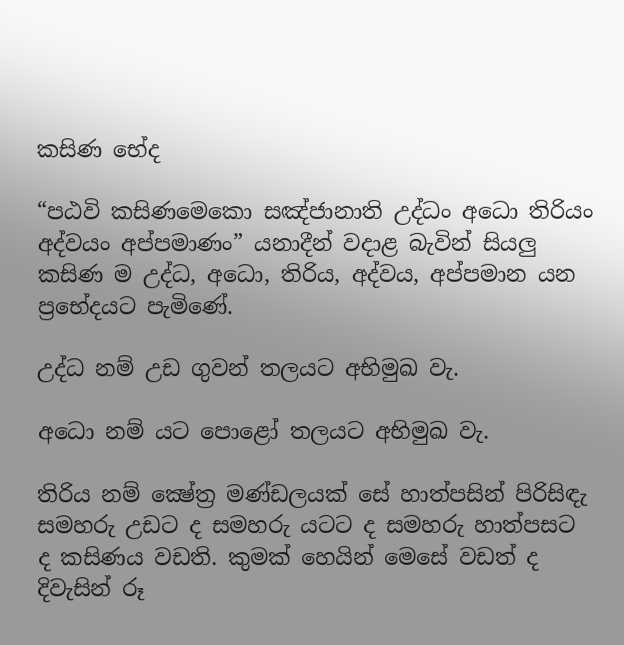කසිණ භේද

“පඨවි කසිණමෙකො සඤ්ජානාති උද්ධං අධො තිරියං අද්වයං අප්පමාණං” යනාදීන් වදාළ බැවින් සියලු කසිණ ම උද්ධ, අධො, තිරිය, අද්වය, අප්පමාන යන ප්‍රභේදයට පැමිණේ.

උද්ධ නම් උඩ ගුවන් තලයට අභිමුඛ වැ.

අධො නම් යට පොළෝ තලයට අභිමුඛ වැ.

තිරිය නම් ක්‍ෂේත්‍ර‍ මණ්ඩලයක් සේ හාත්පසින් පිරිසිඳැ සමහරු උඩට ද සමහරු යටට ද සමහරු හාත්පසට ද කසිණය වඩති. කුමක් හෙයින් මෙසේ වඩත් ද දිවැසින් රූ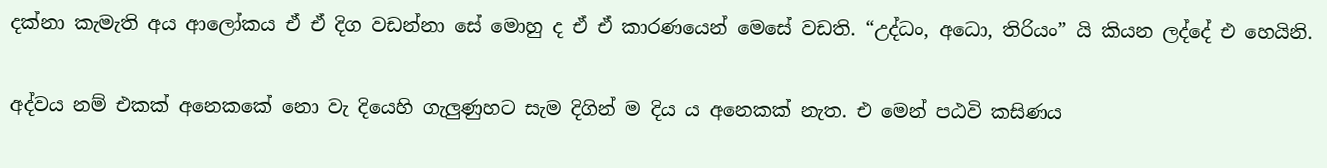දක්නා කැමැති අය ආලෝකය ඒ ඒ දිග වඩන්නා සේ මොහු ද ඒ ඒ කාරණයෙන් මෙසේ වඩති. “උද්ධං, අධො, තිරියං” යි කියන ලද්දේ එ හෙයිනි.

අද්වය නම් එකක් අනෙකකේ නො වැ දියෙහි ගැලුණුහට සැම දිගින් ම දිය ය අනෙකක් නැත. එ මෙන් පඨවි කසිණය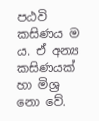පඨවි කසිණය ම ය. ඒ අන්‍ය කසිණයක් හා මිශ්‍ර‍ නො වේ.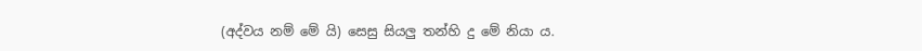(අද්වය නම් මේ යි) සෙසු සියලු තන්හි දු මේ නියා ය.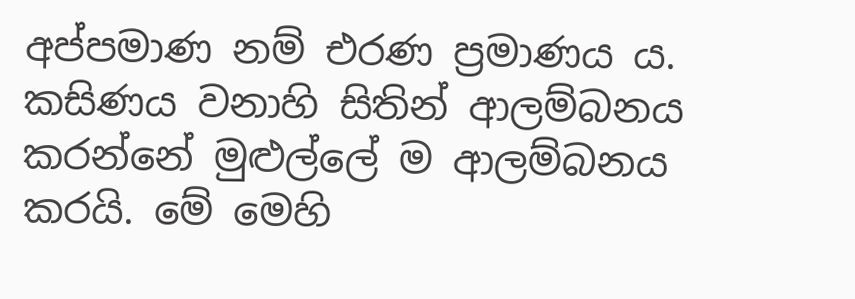අප්පමාණ නම් එරණ ප්‍ර‍මාණය ය. කසිණය වනාහි සිතින් ආලම්බනය කරන්නේ මුළුල්ලේ ම ආලම්බනය කරයි. මේ මෙහි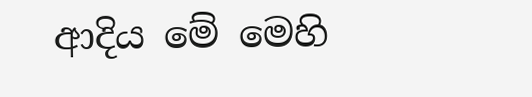ආදිය මේ මෙහි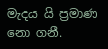මැදය යි ප්‍ර‍මාණ නො ගනී.